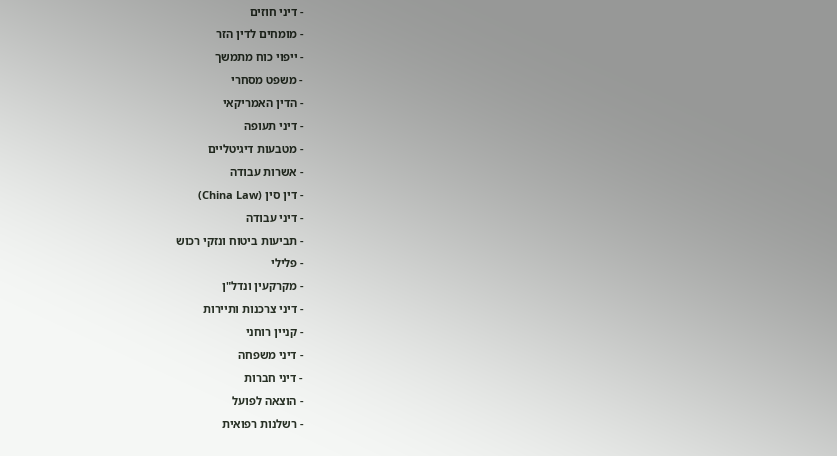- דיני חוזים
- מומחים לדין הזר
- ייפוי כוח מתמשך
- משפט מסחרי
- הדין האמריקאי
- דיני תעופה
- מטבעות דיגיטליים
- אשרות עבודה
- דין סין (China Law)
- דיני עבודה
- תביעות ביטוח ונזקי רכוש
- פלילי
- מקרקעין ונדל"ן
- דיני צרכנות ותיירות
- קניין רוחני
- דיני משפחה
- דיני חברות
- הוצאה לפועל
- רשלנות רפואית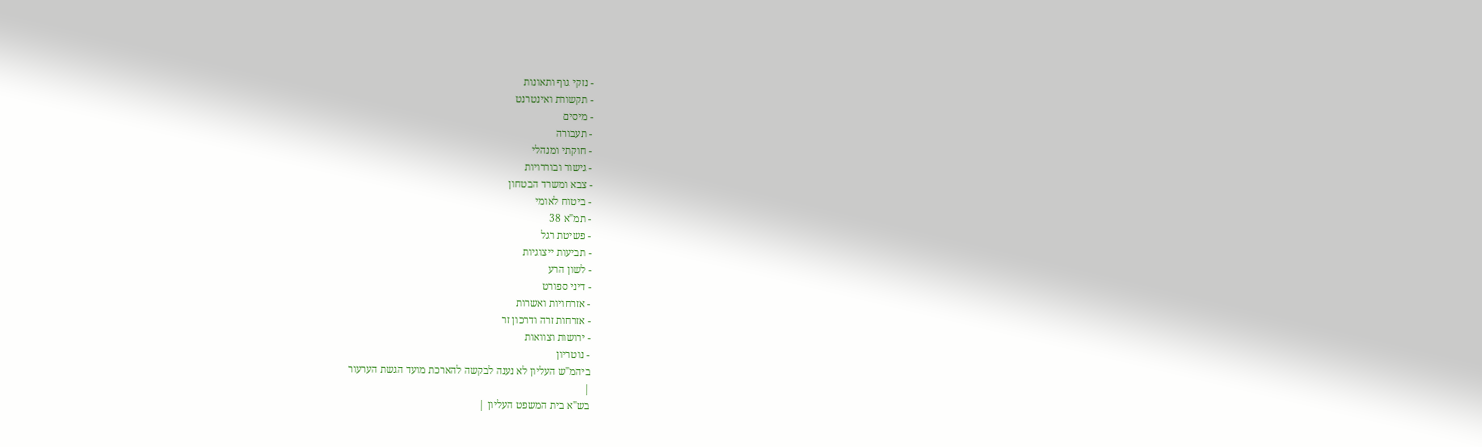- נזקי גוף ותאונות
- תקשורת ואינטרנט
- מיסים
- תעבורה
- חוקתי ומנהלי
- גישור ובוררויות
- צבא ומשרד הבטחון
- ביטוח לאומי
- תמ"א 38
- פשיטת רגל
- תביעות ייצוגיות
- לשון הרע
- דיני ספורט
- אזרחויות ואשרות
- אזרחות זרה ודרכון זר
- ירושות וצוואות
- נוטריון
ביהמ"ש העליון לא נענה לבקשה להארכת מועד הגשת הערעור
|
בש"א בית המשפט העליון |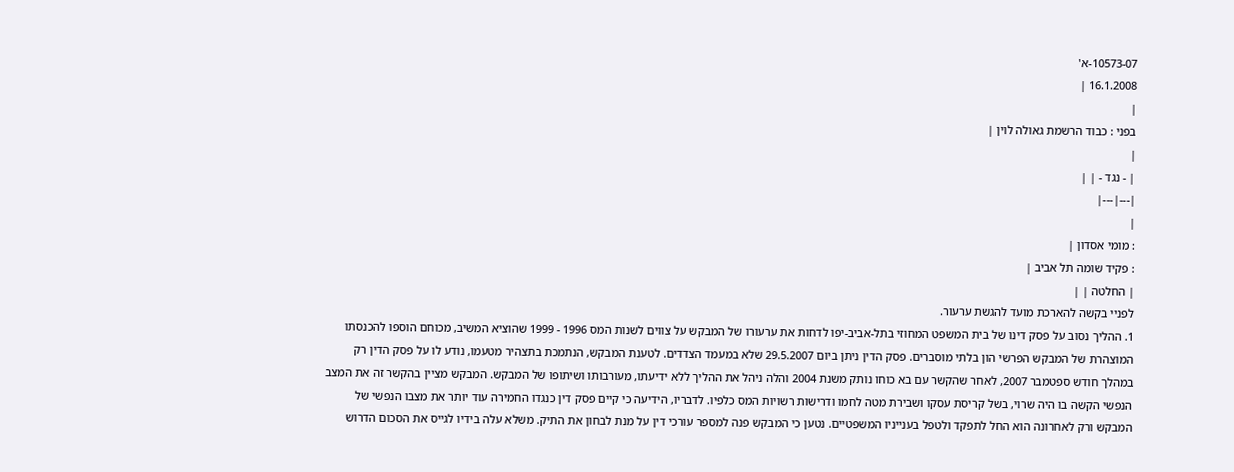10573-07-א'
16.1.2008 |
|
בפני : כבוד הרשמת גאולה לוין |
|
| - נגד - | |
|---|---|
|
: מומי אסדון |
: פקיד שומה תל אביב |
| החלטה | |
לפניי בקשה להארכת מועד להגשת ערעור.
1. ההליך נסוב על פסק דינו של בית המשפט המחוזי בתל-אביב-יפו לדחות את ערעורו של המבקש על צווים לשנות המס 1996 - 1999 שהוציא המשיב, מכוחם הוספו להכנסתו המוצהרת של המבקש הפרשי הון בלתי מוסברים. פסק הדין ניתן ביום 29.5.2007 שלא במעמד הצדדים. לטענת המבקש, הנתמכת בתצהיר מטעמו, נודע לו על פסק הדין רק במהלך חודש ספטמבר 2007, לאחר שהקשר עם בא כוחו נותק משנת 2004 והלה ניהל את ההליך ללא ידיעתו, מעורבותו ושיתופו של המבקש. המבקש מציין בהקשר זה את המצב הנפשי הקשה בו היה שרוי, בשל קריסת עסקו ושבירת מטה לחמו ודרישות רשויות המס כלפיו. לדבריו, הידיעה כי קיים פסק דין כנגדו החמירה עוד יותר את מצבו הנפשי של המבקש ורק לאחרונה הוא החל לתפקד ולטפל בענייניו המשפטיים. נטען כי המבקש פנה למספר עורכי דין על מנת לבחון את התיק. משלא עלה בידיו לגייס את הסכום הדרוש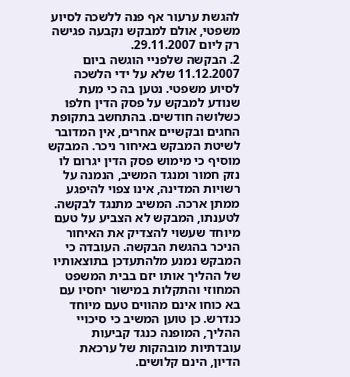להגשת ערעור אף פנה ללשכה לסיוע משפטי, אולם למבקש נקבעה פגישה רק ליום 29.11.2007.
2. הבקשה שלפניי הוגשה ביום 11.12.2007 שלא על ידי הלשכה לסיוע משפטי. נטען בה כי מעת שנודע למבקש על פסק הדין חלפו כשלושה חודשים. בהתחשב בתקופת החגים ובקשיים אחרים, אין המדובר לשיטת המבקש באיחור ניכר. המבקש מוסיף כי מימוש פסק הדין יגרום לו נזק חמור ומנגד המשיב, הנמנה על רשויות המדינה, אינו צפוי להיפגע ממתן ארכה. המשיב מתנגד לבקשה. לטענתו, המבקש לא הצביע על טעם מיוחד שעשוי להצדיק את האיחור הניכר בהגשת הבקשה. העובדה כי המבקש נמנע מלהתעדכן בתוצאותיו של ההליך אותו יזם בבית המשפט המחוזי והתקלות במישור יחסיו עם בא כוחו אינם מהווים טעם מיוחד כנדרש. כן טוען המשיב כי סיכויי ההליך, המופנה כנגד קביעות עובדתיות מובהקות של ערכאת הדיון, הינם קלושים.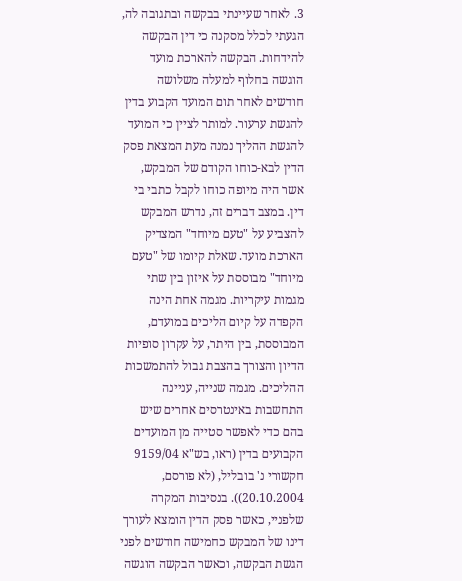3. לאחר שעיינתי בבקשה ובתגובה לה, הגעתי לכלל מסקנה כי דין הבקשה להידחות. הבקשה להארכת מועד הוגשה בחלוף למעלה משלושה חודשים לאחר תום המועד הקבוע בדין להגשת ערעור. למותר לציין כי המועד להגשת ההליך נמנה מעת המצאת פסק הדין לבא-כוחו הקודם של המבקש, אשר היה מיופה כוחו לקבל כתבי בי דין. במצב דברים זה, נדרש המבקש להצביע על "טעם מיוחד" המצדיק הארכת מועד. שאלת קיומו של "טעם מיוחד" מבוססת על איזון בין שתי מגמות עיקריות. מגמה אחת הינה הקפדה על קיום הליכים במועדם, המבוססת, בין היתר, על עקרון סופיות הדיון והצורך בהצבת גבול להתמשכות ההליכים. מגמה שנייה, עניינה התחשבות באינטרסים אחרים שיש בהם כדי לאפשר סטייה מן המועדים הקבועים בדין (ראו, בש"א 9159/04 חקשורי נ' בובליל, (לא פורסם, 20.10.2004)). בנסיבות המקרה שלפניי, כאשר פסק הדין הומצא לעורך דינו של המבקש כחמישה חודשים לפני הגשת הבקשה, וכאשר הבקשה הוגשה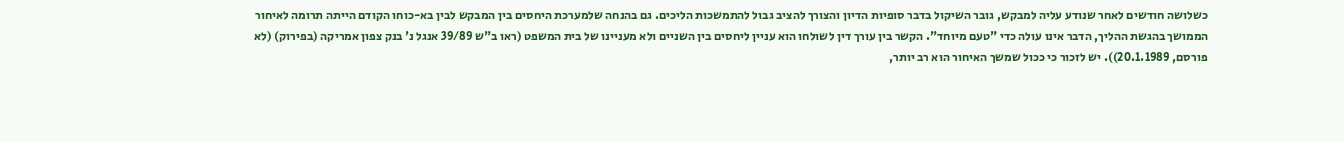כשלושה חודשים לאחר שנודע עליה למבקש, גובר השיקול בדבר סופיות הדיון והצורך להציב גבול להתמשכות הליכים. גם בהנחה שלמערכת היחסים בין המבקש לבין בא-כוחו הקודם הייתה תרומה לאיחור הממושך בהגשת ההליך, הדבר אינו עולה כדי "טעם מיוחד". הקשר בין עורך דין לשולחו הוא עניין ליחסים בין השניים ולא מעניינו של בית המשפט (ראו ב"ש 39/89 אנגל נ' בנק צפון אמריקה (בפירוק) (לא פורסם, 20.1.1989)). יש לזכור כי ככול שמשך האיחור הוא רב יותר,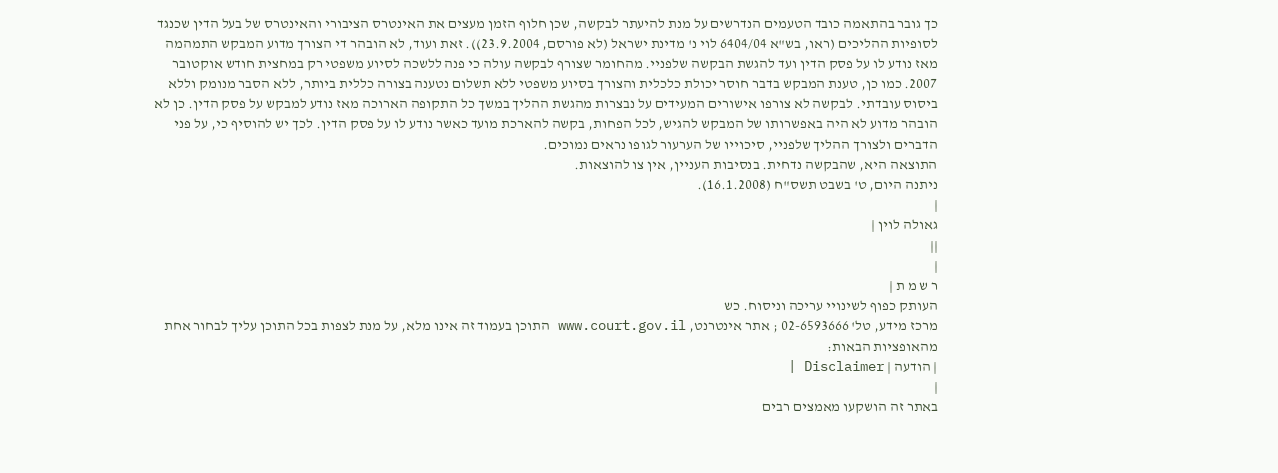כך גובר בהתאמה כובד הטעמים הנדרשים על מנת להיעתר לבקשה, שכן חלוף הזמן מעצים את האינטרס הציבורי והאינטרס של בעל הדין שכנגד לסופיות ההליכים (ראו, בש"א 6404/04 לוי נ' מדינת ישראל (לא פורסם, 23.9.2004)). זאת ועוד, לא הובהר די הצורך מדוע המבקש התמהמה מאז נודע לו על פסק הדין ועד להגשת הבקשה שלפניי. מהחומר שצורף לבקשה עולה כי פנה ללשכה לסיוע משפטי רק במחצית חודש אוקטובר 2007. כמו כן, טענת המבקש בדבר חוסר יכולת כלכלית והצורך בסיוע משפטי ללא תשלום נטענה בצורה כללית ביותר, ללא הסבר מנומק וללא ביסוס עובדתי. לבקשה לא צורפו אישורים המעידים על נבצרות מהגשת ההליך במשך כל התקופה הארוכה מאז נודע למבקש על פסק הדין. כן לא הובהר מדוע לא היה באפשרותו של המבקש להגיש, לכל הפחות, בקשה להארכת מועד כאשר נודע לו על פסק הדין. לכך יש להוסיף כי, על פני הדברים ולצורך ההליך שלפניי, סיכוייו של הערעור לגופו נראים נמוכים.
התוצאה היא, שהבקשה נדחית. בנסיבות העניין, אין צו להוצאות.
ניתנה היום, ט' בשבט תשס"ח (16.1.2008).
|
גאולה לוין |
||
|
ר ש מ ת |
העותק כפוף לשינויי עריכה וניסוח. כש
מרכז מידע, טל' 02-6593666 ; אתר אינטרנט, www.court.gov.il התוכן בעמוד זה אינו מלא, על מנת לצפות בכל התוכן עליך לבחור אחת מהאופציות הבאות:
| הודעה | Disclaimer |
|
באתר זה הושקעו מאמצים רבים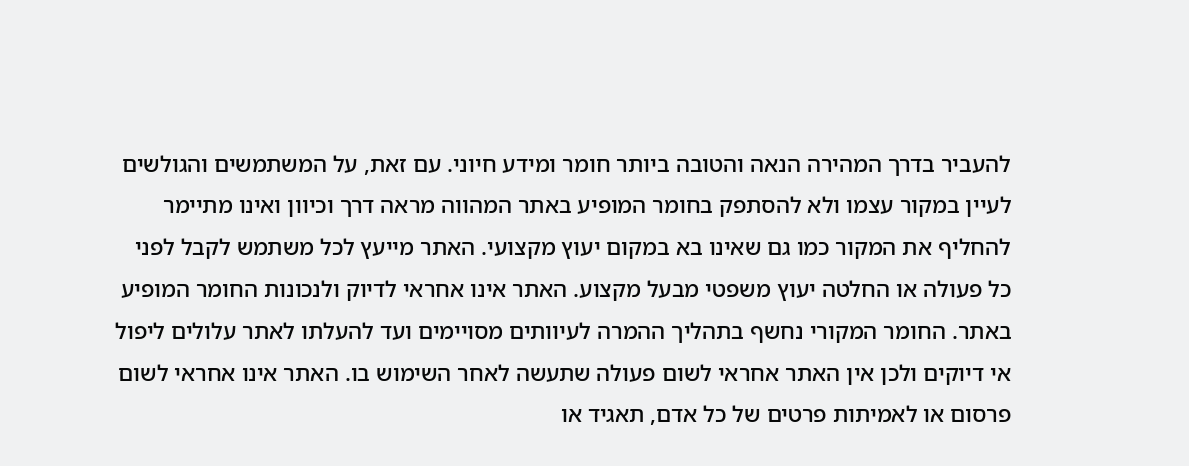להעביר בדרך המהירה הנאה והטובה ביותר חומר ומידע חיוני. עם זאת, על המשתמשים והגולשים לעיין במקור עצמו ולא להסתפק בחומר המופיע באתר המהווה מראה דרך וכיוון ואינו מתיימר להחליף את המקור כמו גם שאינו בא במקום יעוץ מקצועי. האתר מייעץ לכל משתמש לקבל לפני כל פעולה או החלטה יעוץ משפטי מבעל מקצוע. האתר אינו אחראי לדיוק ולנכונות החומר המופיע באתר. החומר המקורי נחשף בתהליך ההמרה לעיוותים מסויימים ועד להעלתו לאתר עלולים ליפול אי דיוקים ולכן אין האתר אחראי לשום פעולה שתעשה לאחר השימוש בו. האתר אינו אחראי לשום פרסום או לאמיתות פרטים של כל אדם, תאגיד או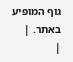גוף המופיע באתר. |
|